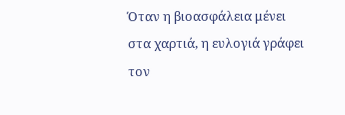Όταν η βιοασφάλεια μένει στα χαρτιά, η ευλογιά γράφει τον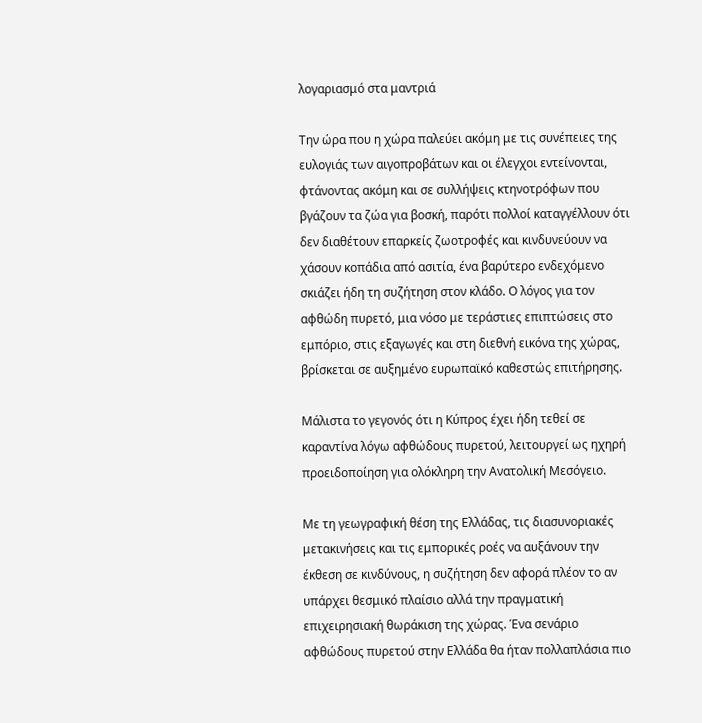λογαριασμό στα μαντριά

Την ώρα που η χώρα παλεύει ακόμη με τις συνέπειες της ευλογιάς των αιγοπροβάτων και οι έλεγχοι εντείνονται, φτάνοντας ακόμη και σε συλλήψεις κτηνοτρόφων που βγάζουν τα ζώα για βοσκή, παρότι πολλοί καταγγέλλουν ότι δεν διαθέτουν επαρκείς ζωοτροφές και κινδυνεύουν να χάσουν κοπάδια από ασιτία, ένα βαρύτερο ενδεχόμενο σκιάζει ήδη τη συζήτηση στον κλάδο. Ο λόγος για τον αφθώδη πυρετό, μια νόσο με τεράστιες επιπτώσεις στο εμπόριο, στις εξαγωγές και στη διεθνή εικόνα της χώρας, βρίσκεται σε αυξημένο ευρωπαϊκό καθεστώς επιτήρησης.

Μάλιστα το γεγονός ότι η Κύπρος έχει ήδη τεθεί σε καραντίνα λόγω αφθώδους πυρετού, λειτουργεί ως ηχηρή προειδοποίηση για ολόκληρη την Ανατολική Μεσόγειο.

Με τη γεωγραφική θέση της Ελλάδας, τις διασυνοριακές μετακινήσεις και τις εμπορικές ροές να αυξάνουν την έκθεση σε κινδύνους, η συζήτηση δεν αφορά πλέον το αν υπάρχει θεσμικό πλαίσιο αλλά την πραγματική επιχειρησιακή θωράκιση της χώρας. Ένα σενάριο αφθώδους πυρετού στην Ελλάδα θα ήταν πολλαπλάσια πιο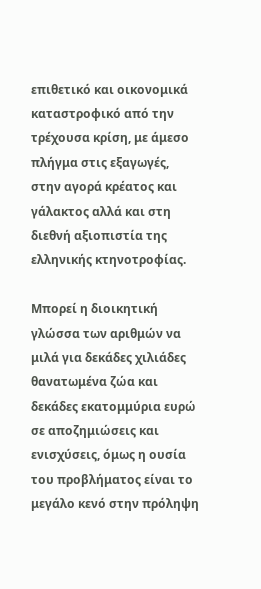επιθετικό και οικονομικά καταστροφικό από την τρέχουσα κρίση, με άμεσο πλήγμα στις εξαγωγές, στην αγορά κρέατος και γάλακτος αλλά και στη διεθνή αξιοπιστία της ελληνικής κτηνοτροφίας.

Μπορεί η διοικητική γλώσσα των αριθμών να μιλά για δεκάδες χιλιάδες θανατωμένα ζώα και δεκάδες εκατομμύρια ευρώ σε αποζημιώσεις και ενισχύσεις, όμως η ουσία του προβλήματος είναι το μεγάλο κενό στην πρόληψη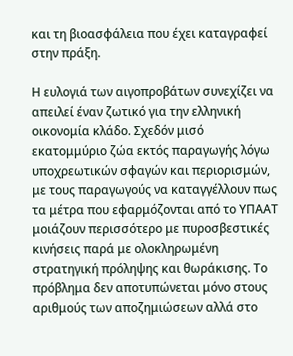και τη βιοασφάλεια που έχει καταγραφεί στην πράξη.

Η ευλογιά των αιγοπροβάτων συνεχίζει να απειλεί έναν ζωτικό για την ελληνική οικονομία κλάδο. Σχεδόν μισό εκατομμύριο ζώα εκτός παραγωγής λόγω υποχρεωτικών σφαγών και περιορισμών, με τους παραγωγούς να καταγγέλλουν πως τα μέτρα που εφαρμόζονται από το ΥΠΑΑΤ μοιάζουν περισσότερο με πυροσβεστικές κινήσεις παρά με ολοκληρωμένη στρατηγική πρόληψης και θωράκισης. Το πρόβλημα δεν αποτυπώνεται μόνο στους αριθμούς των αποζημιώσεων αλλά στο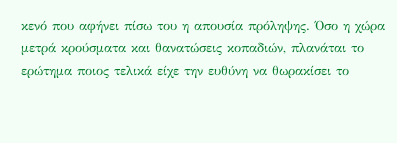κενό που αφήνει πίσω του η απουσία πρόληψης. Όσο η χώρα μετρά κρούσματα και θανατώσεις κοπαδιών, πλανάται το ερώτημα ποιος τελικά είχε την ευθύνη να θωρακίσει το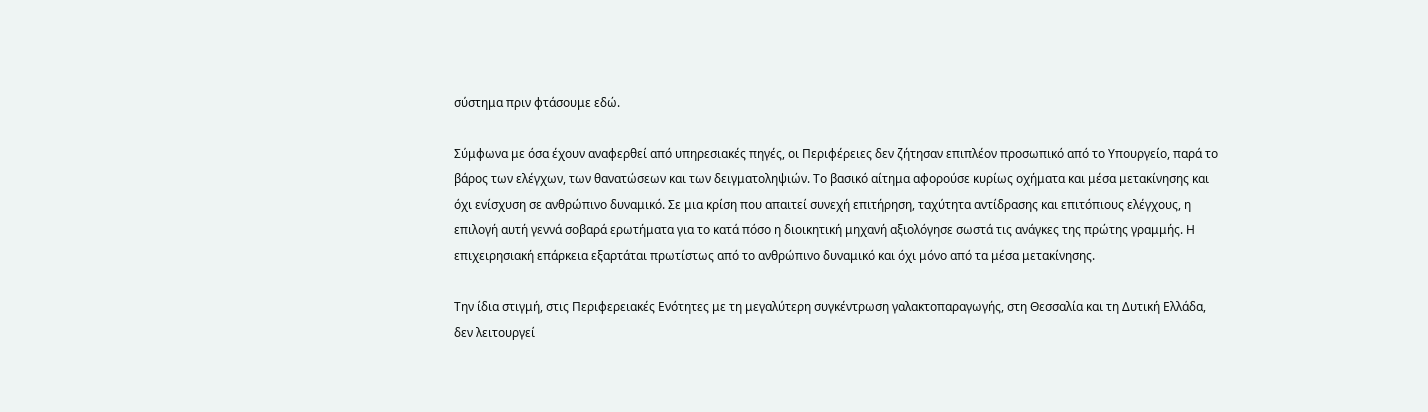σύστημα πριν φτάσουμε εδώ.

Σύμφωνα με όσα έχουν αναφερθεί από υπηρεσιακές πηγές, οι Περιφέρειες δεν ζήτησαν επιπλέον προσωπικό από το Υπουργείο, παρά το βάρος των ελέγχων, των θανατώσεων και των δειγματοληψιών. Το βασικό αίτημα αφορούσε κυρίως οχήματα και μέσα μετακίνησης και όχι ενίσχυση σε ανθρώπινο δυναμικό. Σε μια κρίση που απαιτεί συνεχή επιτήρηση, ταχύτητα αντίδρασης και επιτόπιους ελέγχους, η επιλογή αυτή γεννά σοβαρά ερωτήματα για το κατά πόσο η διοικητική μηχανή αξιολόγησε σωστά τις ανάγκες της πρώτης γραμμής. Η επιχειρησιακή επάρκεια εξαρτάται πρωτίστως από το ανθρώπινο δυναμικό και όχι μόνο από τα μέσα μετακίνησης.

Την ίδια στιγμή, στις Περιφερειακές Ενότητες με τη μεγαλύτερη συγκέντρωση γαλακτοπαραγωγής, στη Θεσσαλία και τη Δυτική Ελλάδα, δεν λειτουργεί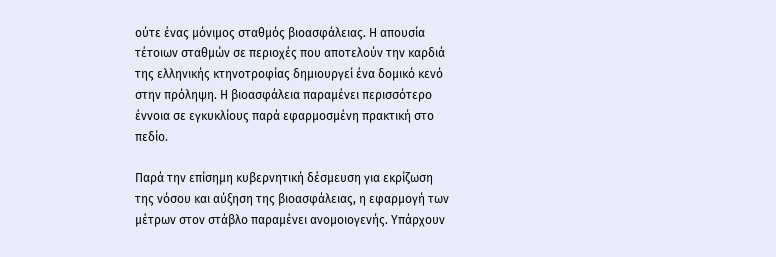ούτε ένας μόνιμος σταθμός βιοασφάλειας. Η απουσία τέτοιων σταθμών σε περιοχές που αποτελούν την καρδιά της ελληνικής κτηνοτροφίας δημιουργεί ένα δομικό κενό στην πρόληψη. Η βιοασφάλεια παραμένει περισσότερο έννοια σε εγκυκλίους παρά εφαρμοσμένη πρακτική στο πεδίο.

Παρά την επίσημη κυβερνητική δέσμευση για εκρίζωση της νόσου και αύξηση της βιοασφάλειας, η εφαρμογή των μέτρων στον στάβλο παραμένει ανομοιογενής. Υπάρχουν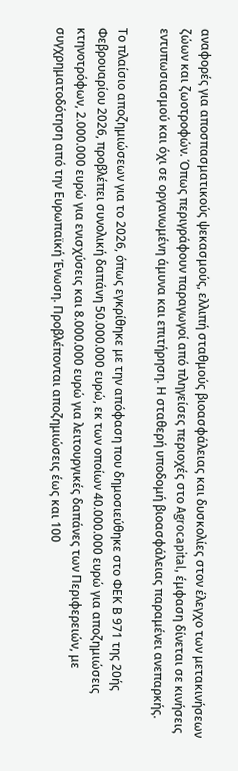αναφορές για αποσπασματικούς ψεκασμούς, ελλιπή σταθμούς βιοασφάλειας και δυσκολίες στον έλεγχο των μετακινήσεων ζώων και ζωοτροφών. Όπως περιγράφουν παραγωγοί από πληγείσες περιοχές στο Agrocapital, έμφαση δίνεται σε κινήσεις εντυπωσιασμού και όχι σε οργανωμένη άμυνα και επιτήρηση. Η σταθερή υποδομή βιοασφάλειας παραμένει ανεπαρκής.

Το πλαίσιο αποζημιώσεων για το 2026, όπως εγκρίθηκε με την απόφαση που δημοσιεύθηκε στο ΦΕΚ Β 971 της 20ής Φεβρουαρίου 2026, προβλέπει συνολική δαπάνη 50.000.000 ευρώ, εκ των οποίων 40.000.000 ευρώ για αποζημιώσεις κτηνοτρόφων, 2.000.000 ευρώ για ενισχύσεις και 8.000.000 ευρώ για λειτουργικές δαπάνες των Περιφερειών, με συγχρηματοδότηση από την Ευρωπαϊκή Ένωση. Προβλέπονται αποζημιώσεις έως και 100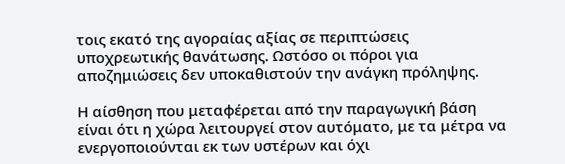τοις εκατό της αγοραίας αξίας σε περιπτώσεις υποχρεωτικής θανάτωσης. Ωστόσο οι πόροι για αποζημιώσεις δεν υποκαθιστούν την ανάγκη πρόληψης.

Η αίσθηση που μεταφέρεται από την παραγωγική βάση είναι ότι η χώρα λειτουργεί στον αυτόματο, με τα μέτρα να ενεργοποιούνται εκ των υστέρων και όχι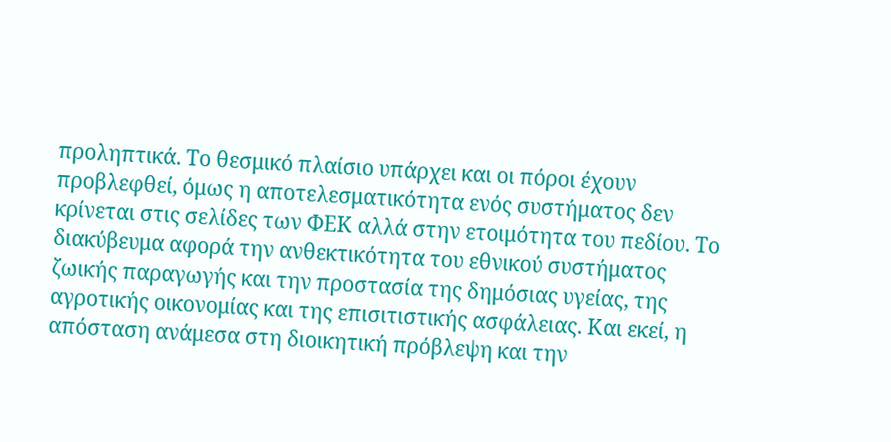προληπτικά. Το θεσμικό πλαίσιο υπάρχει και οι πόροι έχουν προβλεφθεί, όμως η αποτελεσματικότητα ενός συστήματος δεν κρίνεται στις σελίδες των ΦΕΚ αλλά στην ετοιμότητα του πεδίου. Το διακύβευμα αφορά την ανθεκτικότητα του εθνικού συστήματος ζωικής παραγωγής και την προστασία της δημόσιας υγείας, της αγροτικής οικονομίας και της επισιτιστικής ασφάλειας. Και εκεί, η απόσταση ανάμεσα στη διοικητική πρόβλεψη και την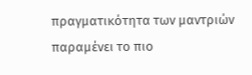πραγματικότητα των μαντριών παραμένει το πιο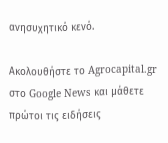ανησυχητικό κενό.

Ακολουθήστε το Agrocapital.gr στο Google News και μάθετε πρώτοι τις ειδήσεις